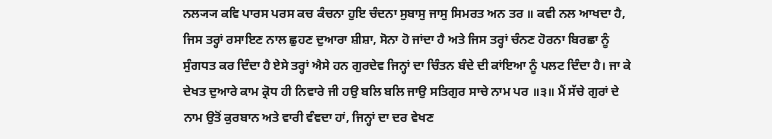ਨਲ੍ਯ੍ਯ ਕਵਿ ਪਾਰਸ ਪਰਸ ਕਚ ਕੰਚਨਾ ਹੁਇ ਚੰਦਨਾ ਸੁਬਾਸੁ ਜਾਸੁ ਸਿਮਰਤ ਅਨ ਤਰ ॥ ਕਵੀ ਨਲ ਆਖਦਾ ਹੈ, ਜਿਸ ਤਰ੍ਹਾਂ ਰਸਾਇਣ ਨਾਲ ਛੁਹਣ ਦੁਆਰਾ ਸ਼ੀਸ਼ਾ, ਸੋਨਾ ਹੋ ਜਾਂਦਾ ਹੈ ਅਤੇ ਜਿਸ ਤਰ੍ਹਾਂ ਚੰਨਣ ਹੋਰਨਾ ਬਿਰਛਾ ਨੂੰ ਸੁੰਗਧਤ ਕਰ ਦਿੰਦਾ ਹੈ ਏਸੇ ਤਰ੍ਹਾਂ ਐਸੇ ਹਨ ਗੁਰਦੇਵ ਜਿਨ੍ਹਾਂ ਦਾ ਚਿੰਤਨ ਬੰਦੇ ਦੀ ਕਾਂਇਆ ਨੂੰ ਪਲਟ ਦਿੰਦਾ ਹੈ। ਜਾ ਕੇ ਦੇਖਤ ਦੁਆਰੇ ਕਾਮ ਕ੍ਰੋਧ ਹੀ ਨਿਵਾਰੇ ਜੀ ਹਉ ਬਲਿ ਬਲਿ ਜਾਉ ਸਤਿਗੁਰ ਸਾਚੇ ਨਾਮ ਪਰ ॥੩॥ ਮੈਂ ਸੱਚੇ ਗੁਰਾਂ ਦੇ ਨਾਮ ਉਤੋਂ ਕੁਰਬਾਨ ਅਤੇ ਵਾਰੀ ਵੰਞਦਾ ਹਾਂ, ਜਿਨ੍ਹਾਂ ਦਾ ਦਰ ਵੇਖਣ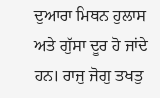ਦੁਆਰਾ ਮਿਥਨ ਹੁਲਾਸ ਅਤੇ ਗੁੱਸਾ ਦੂਰ ਹੋ ਜਾਂਦੇ ਹਨ। ਰਾਜੁ ਜੋਗੁ ਤਖਤੁ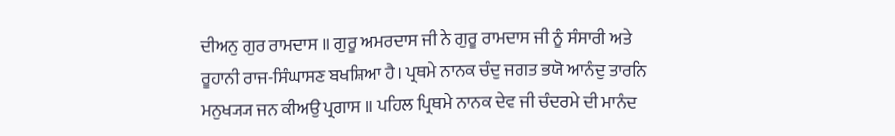ਦੀਅਨੁ ਗੁਰ ਰਾਮਦਾਸ ॥ ਗੁਰੂ ਅਮਰਦਾਸ ਜੀ ਨੇ ਗੁਰੂ ਰਾਮਦਾਸ ਜੀ ਨੂੰ ਸੰਸਾਰੀ ਅਤੇ ਰੂਹਾਨੀ ਰਾਜ-ਸਿੰਘਾਸਣ ਬਖਸ਼ਿਆ ਹੈ। ਪ੍ਰਥਮੇ ਨਾਨਕ ਚੰਦੁ ਜਗਤ ਭਯੋ ਆਨੰਦੁ ਤਾਰਨਿ ਮਨੁਖ੍ਯ੍ਯ ਜਨ ਕੀਅਉ ਪ੍ਰਗਾਸ ॥ ਪਹਿਲ ਪ੍ਰਿਥਮੇ ਨਾਨਕ ਦੇਵ ਜੀ ਚੰਦਰਮੇ ਦੀ ਮਾਨੰਦ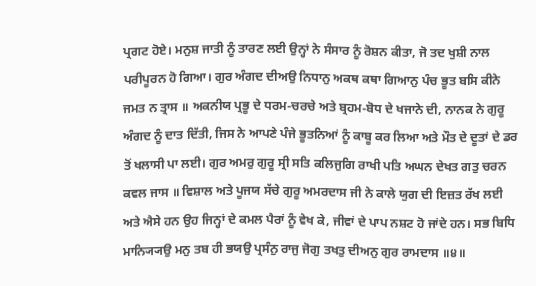ਪ੍ਰਗਟ ਹੋਏ। ਮਨੁਸ਼ ਜਾਤੀ ਨੂੰ ਤਾਰਣ ਲਈ ਉਨ੍ਹਾਂ ਨੇ ਸੰਸਾਰ ਨੂੰ ਰੋਸ਼ਨ ਕੀਤਾ, ਜੋ ਤਦ ਖੁਸ਼ੀ ਨਾਲ ਪਰੀਪੂਰਨ ਹੋ ਗਿਆ। ਗੁਰ ਅੰਗਦ ਦੀਅਉ ਨਿਧਾਨੁ ਅਕਥ ਕਥਾ ਗਿਆਨੁ ਪੰਚ ਭੂਤ ਬਸਿ ਕੀਨੇ ਜਮਤ ਨ ਤ੍ਰਾਸ ॥ ਅਕਨੀਯ ਪ੍ਰਭੂ ਦੇ ਧਰਮ-ਚਰਚੇ ਅਤੇ ਬ੍ਰਹਮ-ਬੋਧ ਦੇ ਖਜਾਨੇ ਦੀ, ਨਾਨਕ ਨੇ ਗੁਰੂ ਅੰਗਦ ਨੂੰ ਦਾਤ ਦਿੱਤੀ, ਜਿਸ ਨੇ ਆਪਣੇ ਪੰਜੇ ਭੂਤਨਿਆਂ ਨੂੰ ਕਾਬੂ ਕਰ ਲਿਆ ਅਤੇ ਮੌਤ ਦੇ ਦੂਤਾਂ ਦੇ ਡਰ ਤੋਂ ਖਲਾਸੀ ਪਾ ਲਈ। ਗੁਰ ਅਮਰੁ ਗੁਰੂ ਸ੍ਰੀ ਸਤਿ ਕਲਿਜੁਗਿ ਰਾਖੀ ਪਤਿ ਅਘਨ ਦੇਖਤ ਗਤੁ ਚਰਨ ਕਵਲ ਜਾਸ ॥ ਵਿਸ਼ਾਲ ਅਤੇ ਪੂਜਯ ਸੱਚੇ ਗੁਰੂ ਅਮਰਦਾਸ ਜੀ ਨੇ ਕਾਲੇ ਯੁਗ ਦੀ ਇਜ਼ਤ ਰੱਖ ਲਈ ਅਤੇ ਐਸੇ ਹਨ ਉਹ ਜਿਨ੍ਹਾਂ ਦੇ ਕਮਲ ਪੈਰਾਂ ਨੂੰ ਵੇਖ ਕੇ, ਜੀਵਾਂ ਦੇ ਪਾਪ ਨਸ਼ਟ ਹੋ ਜਾਂਦੇ ਹਨ। ਸਭ ਬਿਧਿ ਮਾਨ੍ਯ੍ਯਿਉ ਮਨੁ ਤਬ ਹੀ ਭਯਉ ਪ੍ਰਸੰਨੁ ਰਾਜੁ ਜੋਗੁ ਤਖਤੁ ਦੀਅਨੁ ਗੁਰ ਰਾਮਦਾਸ ॥੪॥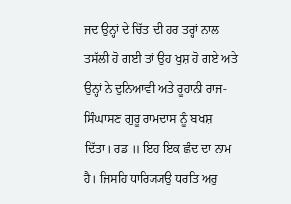ਜਦ ਉਨ੍ਹਾਂ ਦੇ ਚਿੱਤ ਦੀ ਹਰ ਤਰ੍ਹਾਂ ਨਾਲ ਤਸੱਲੀ ਹੋ ਗਈ ਤਾਂ ਉਹ ਖੁਸ਼ ਹੋ ਗਏ ਅਤੇ ਉਨ੍ਹਾਂ ਨੇ ਦੁਨਿਆਵੀ ਅਤੇ ਰੂਹਾਨੀ ਰਾਜ-ਸਿੰਘਾਸਣ ਗੁਰੂ ਰਾਮਦਾਸ ਨੂੰ ਬਖਸ਼ ਦਿੱਤਾ। ਰਡ ॥ ਇਹ ਇਕ ਛੰਦ ਦਾ ਨਾਮ ਹੈ। ਜਿਸਹਿ ਧਾਰ੍ਯ੍ਯਿਉ ਧਰਤਿ ਅਰੁ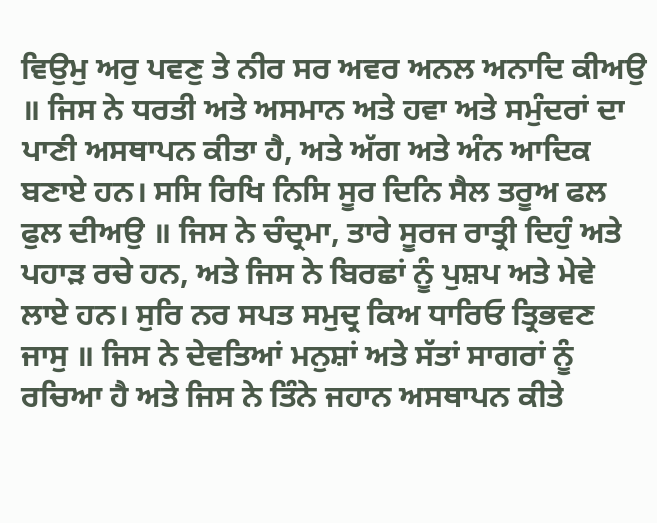ਵਿਉਮੁ ਅਰੁ ਪਵਣੁ ਤੇ ਨੀਰ ਸਰ ਅਵਰ ਅਨਲ ਅਨਾਦਿ ਕੀਅਉ ॥ ਜਿਸ ਨੇ ਧਰਤੀ ਅਤੇ ਅਸਮਾਨ ਅਤੇ ਹਵਾ ਅਤੇ ਸਮੁੰਦਰਾਂ ਦਾ ਪਾਣੀ ਅਸਥਾਪਨ ਕੀਤਾ ਹੈ, ਅਤੇ ਅੱਗ ਅਤੇ ਅੰਨ ਆਦਿਕ ਬਣਾਏ ਹਨ। ਸਸਿ ਰਿਖਿ ਨਿਸਿ ਸੂਰ ਦਿਨਿ ਸੈਲ ਤਰੂਅ ਫਲ ਫੁਲ ਦੀਅਉ ॥ ਜਿਸ ਨੇ ਚੰਦ੍ਰਮਾ, ਤਾਰੇ ਸੂਰਜ ਰਾਤ੍ਰੀ ਦਿਹੁੰ ਅਤੇ ਪਹਾੜ ਰਚੇ ਹਨ, ਅਤੇ ਜਿਸ ਨੇ ਬਿਰਛਾਂ ਨੂੰ ਪੁਸ਼ਪ ਅਤੇ ਮੇਵੇ ਲਾਏ ਹਨ। ਸੁਰਿ ਨਰ ਸਪਤ ਸਮੁਦ੍ਰ ਕਿਅ ਧਾਰਿਓ ਤ੍ਰਿਭਵਣ ਜਾਸੁ ॥ ਜਿਸ ਨੇ ਦੇਵਤਿਆਂ ਮਨੁਸ਼ਾਂ ਅਤੇ ਸੱਤਾਂ ਸਾਗਰਾਂ ਨੂੰ ਰਚਿਆ ਹੈ ਅਤੇ ਜਿਸ ਨੇ ਤਿੰਨੇ ਜਹਾਨ ਅਸਥਾਪਨ ਕੀਤੇ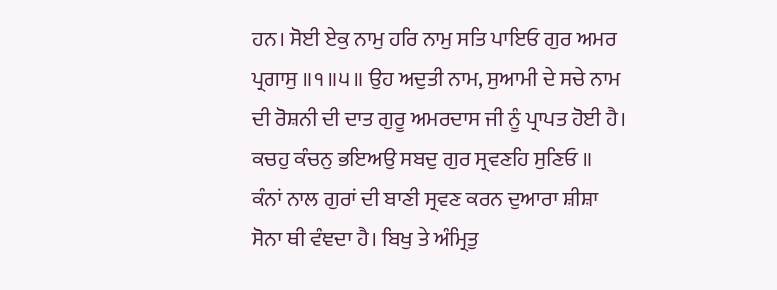ਹਨ। ਸੋਈ ਏਕੁ ਨਾਮੁ ਹਰਿ ਨਾਮੁ ਸਤਿ ਪਾਇਓ ਗੁਰ ਅਮਰ ਪ੍ਰਗਾਸੁ ॥੧॥੫॥ ਉਹ ਅਦੁਤੀ ਨਾਮ, ਸੁਆਮੀ ਦੇ ਸਚੇ ਨਾਮ ਦੀ ਰੋਸ਼ਨੀ ਦੀ ਦਾਤ ਗੁਰੂ ਅਮਰਦਾਸ ਜੀ ਨੂੰ ਪ੍ਰਾਪਤ ਹੋਈ ਹੈ। ਕਚਹੁ ਕੰਚਨੁ ਭਇਅਉ ਸਬਦੁ ਗੁਰ ਸ੍ਰਵਣਹਿ ਸੁਣਿਓ ॥ ਕੰਨਾਂ ਨਾਲ ਗੁਰਾਂ ਦੀ ਬਾਣੀ ਸ੍ਰਵਣ ਕਰਨ ਦੁਆਰਾ ਸ਼ੀਸ਼ਾ ਸੋਨਾ ਥੀ ਵੰਞਦਾ ਹੈ। ਬਿਖੁ ਤੇ ਅੰਮ੍ਰਿਤੁ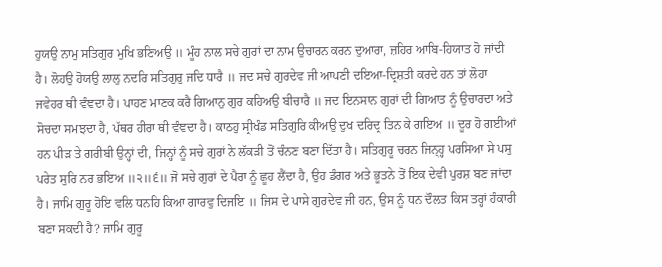ਹੁਯਉ ਨਾਮੁ ਸਤਿਗੁਰ ਮੁਖਿ ਭਣਿਅਉ ॥ ਮੂੰਹ ਨਾਲ ਸਚੇ ਗੁਰਾਂ ਦਾ ਨਾਮ ਉਚਾਰਨ ਕਰਨ ਦੁਆਰਾ, ਜ਼ਹਿਰ ਆਬਿ-ਹਿਯਾਤ ਹੋ ਜਾਂਦੀ ਹੈ। ਲੋਹਉ ਹੋਯਉ ਲਾਲੁ ਨਦਰਿ ਸਤਿਗੁਰੁ ਜਦਿ ਧਾਰੈ ॥ ਜਦ ਸਚੇ ਗੁਰਦੇਵ ਜੀ ਆਪਣੀ ਦਇਆ-ਦ੍ਰਿਸ਼ਤੀ ਕਰਦੇ ਹਨ ਤਾਂ ਲੋਹਾ ਜਵੇਹਰ ਥੀ ਵੰਞਦਾ ਹੈ। ਪਾਹਣ ਮਾਣਕ ਕਰੈ ਗਿਆਨੁ ਗੁਰ ਕਹਿਅਉ ਬੀਚਾਰੈ ॥ ਜਦ ਇਨਸਾਨ ਗੁਰਾਂ ਦੀ ਗਿਆਤ ਨੂੰ ਉਚਾਰਦਾ ਅਤੇ ਸੋਚਦਾ ਸਮਝਦਾ ਹੈ, ਪੱਥਰ ਹੀਰਾ ਥੀ ਵੰਞਦਾ ਹੈ। ਕਾਠਹੁ ਸ੍ਰੀਖੰਡ ਸਤਿਗੁਰਿ ਕੀਅਉ ਦੁਖ ਦਰਿਦ੍ਰ ਤਿਨ ਕੇ ਗਇਅ ॥ ਦੂਰ ਹੋ ਗਈਆਂ ਹਨ ਪੀੜ ਤੇ ਗਰੀਬੀ ਉਨ੍ਹਾਂ ਦੀ, ਜਿਨ੍ਹਾਂ ਨੂੰ ਸਚੇ ਗੁਰਾਂ ਨੇ ਲੱਕੜੀ ਤੋਂ ਚੰਨਣ ਬਣਾ ਦਿੱਤਾ ਹੈ। ਸਤਿਗੁਰੂ ਚਰਨ ਜਿਨ੍ਹ੍ਹ ਪਰਸਿਆ ਸੇ ਪਸੁ ਪਰੇਤ ਸੁਰਿ ਨਰ ਭਇਅ ॥੨॥੬॥ ਜੋ ਸਚੇ ਗੁਰਾਂ ਦੇ ਪੈਰਾ ਨੂੰ ਛੂਹ ਲੈਂਦਾ ਹੈ, ਉਹ ਡੰਗਰ ਅਤੇ ਭੂਤਨੇ ਤੋਂ ਇਕ ਦੇਵੀ ਪੁਰਸ਼ ਬਣ ਜਾਂਦਾ ਹੈ। ਜਾਮਿ ਗੁਰੂ ਹੋਇ ਵਲਿ ਧਨਹਿ ਕਿਆ ਗਾਰਵੁ ਦਿਜਇ ॥ ਜਿਸ ਦੇ ਪਾਸੇ ਗੁਰਦੇਵ ਜੀ ਹਨ, ਉਸ ਨੂੰ ਧਨ ਦੌਲਤ ਕਿਸ ਤਰ੍ਹਾਂ ਹੰਕਾਰੀ ਬਣਾ ਸਕਦੀ ਹੈ? ਜਾਮਿ ਗੁਰੂ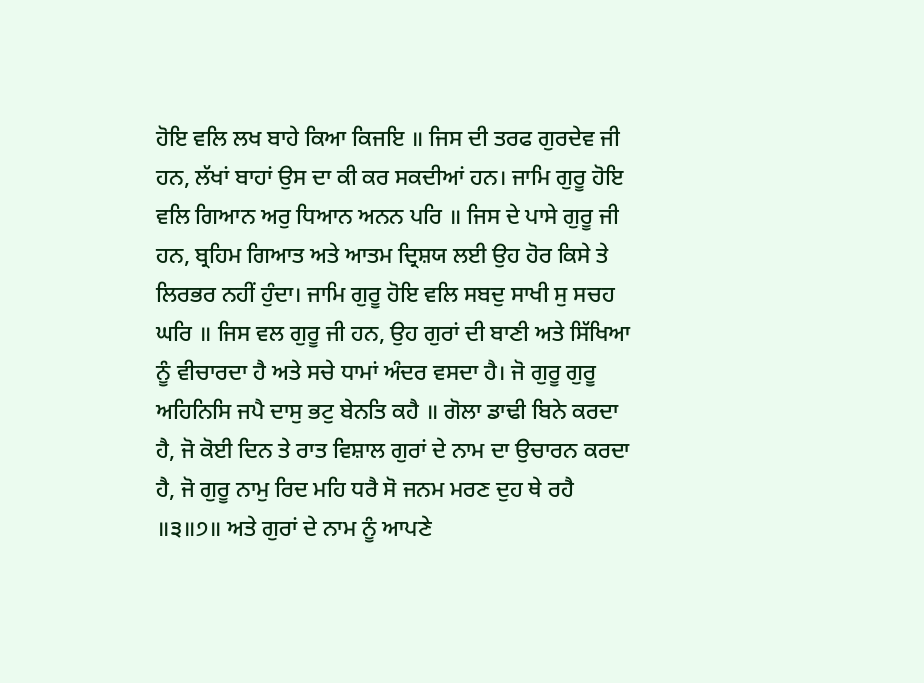ਹੋਇ ਵਲਿ ਲਖ ਬਾਹੇ ਕਿਆ ਕਿਜਇ ॥ ਜਿਸ ਦੀ ਤਰਫ ਗੁਰਦੇਵ ਜੀ ਹਨ, ਲੱਖਾਂ ਬਾਹਾਂ ਉਸ ਦਾ ਕੀ ਕਰ ਸਕਦੀਆਂ ਹਨ। ਜਾਮਿ ਗੁਰੂ ਹੋਇ ਵਲਿ ਗਿਆਨ ਅਰੁ ਧਿਆਨ ਅਨਨ ਪਰਿ ॥ ਜਿਸ ਦੇ ਪਾਸੇ ਗੁਰੂ ਜੀ ਹਨ, ਬ੍ਰਹਿਮ ਗਿਆਤ ਅਤੇ ਆਤਮ ਦ੍ਰਿਸ਼ਯ ਲਈ ਉਹ ਹੋਰ ਕਿਸੇ ਤੇ ਲਿਰਭਰ ਨਹੀਂ ਹੁੰਦਾ। ਜਾਮਿ ਗੁਰੂ ਹੋਇ ਵਲਿ ਸਬਦੁ ਸਾਖੀ ਸੁ ਸਚਹ ਘਰਿ ॥ ਜਿਸ ਵਲ ਗੁਰੂ ਜੀ ਹਨ, ਉਹ ਗੁਰਾਂ ਦੀ ਬਾਣੀ ਅਤੇ ਸਿੱਖਿਆ ਨੂੰ ਵੀਚਾਰਦਾ ਹੈ ਅਤੇ ਸਚੇ ਧਾਮਾਂ ਅੰਦਰ ਵਸਦਾ ਹੈ। ਜੋ ਗੁਰੂ ਗੁਰੂ ਅਹਿਨਿਸਿ ਜਪੈ ਦਾਸੁ ਭਟੁ ਬੇਨਤਿ ਕਹੈ ॥ ਗੋਲਾ ਡਾਢੀ ਬਿਨੇ ਕਰਦਾ ਹੈ, ਜੋ ਕੋਈ ਦਿਨ ਤੇ ਰਾਤ ਵਿਸ਼ਾਲ ਗੁਰਾਂ ਦੇ ਨਾਮ ਦਾ ਉਚਾਰਨ ਕਰਦਾ ਹੈ, ਜੋ ਗੁਰੂ ਨਾਮੁ ਰਿਦ ਮਹਿ ਧਰੈ ਸੋ ਜਨਮ ਮਰਣ ਦੁਹ ਥੇ ਰਹੈ ॥੩॥੭॥ ਅਤੇ ਗੁਰਾਂ ਦੇ ਨਾਮ ਨੂੰ ਆਪਣੇ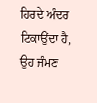ਹਿਰਦੇ ਅੰਦਰ ਟਿਕਾਉਂਦਾ ਹੈ, ਉਹ ਜੰਮਣ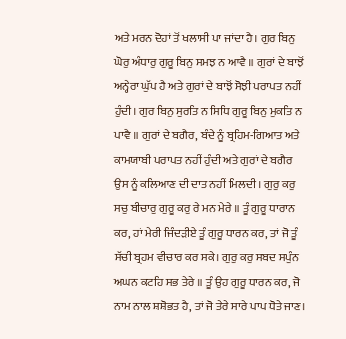ਅਤੇ ਮਰਨ ਦੋਹਾਂ ਤੋਂ ਖਲਾਸੀ ਪਾ ਜਾਂਦਾ ਹੈ। ਗੁਰ ਬਿਨੁ ਘੋਰੁ ਅੰਧਾਰੁ ਗੁਰੂ ਬਿਨੁ ਸਮਝ ਨ ਆਵੈ ॥ ਗੁਰਾਂ ਦੇ ਬਾਝੋਂ ਅਨ੍ਹੇਰਾ ਘੁੱਪ ਹੈ ਅਤੇ ਗੁਰਾਂ ਦੇ ਬਾਝੋਂ ਸੋਝੀ ਪਰਾਪਤ ਨਹੀਂ ਹੁੰਦੀ। ਗੁਰ ਬਿਨੁ ਸੁਰਤਿ ਨ ਸਿਧਿ ਗੁਰੂ ਬਿਨੁ ਮੁਕਤਿ ਨ ਪਾਵੈ ॥ ਗੁਰਾਂ ਦੇ ਬਗੈਰ, ਬੰਦੇ ਨੂੰ ਬ੍ਰਹਿਮ-ਗਿਆਤ ਅਤੇ ਕਾਮਯਾਬੀ ਪਰਾਪਤ ਨਹੀਂ ਹੁੰਦੀ ਅਤੇ ਗੁਰਾਂ ਦੇ ਬਗੈਰ ਉਸ ਨੂੰ ਕਲਿਆਣ ਦੀ ਦਾਤ ਨਹੀਂ ਮਿਲਦੀ। ਗੁਰੁ ਕਰੁ ਸਚੁ ਬੀਚਾਰੁ ਗੁਰੂ ਕਰੁ ਰੇ ਮਨ ਮੇਰੇ ॥ ਤੂੰ ਗੁਰੂ ਧਾਰਾਨ ਕਰ, ਹਾਂ ਮੇਰੀ ਜਿੰਦੜੀਏ ਤੂੰ ਗੁਰੂ ਧਾਰਨ ਕਰ, ਤਾਂ ਜੋ ਤੂੰ ਸੱਚੀ ਬ੍ਰਹਮ ਵੀਚਾਰ ਕਰ ਸਕੇ। ਗੁਰੁ ਕਰੁ ਸਬਦ ਸਪੁੰਨ ਅਘਨ ਕਟਹਿ ਸਭ ਤੇਰੇ ॥ ਤੂੰ ਉਹ ਗੁਰੂ ਧਾਰਨ ਕਰ, ਜੋ ਨਾਮ ਨਾਲ ਸ਼ਸ਼ੋਭਤ ਹੈ, ਤਾਂ ਜੋ ਤੇਰੇ ਸਾਰੇ ਪਾਪ ਧੋਤੇ ਜਾਣ।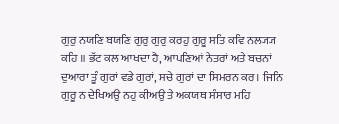ਗੁਰੁ ਨਯਣਿ ਬਯਣਿ ਗੁਰੁ ਗੁਰੁ ਕਰਹੁ ਗੁਰੂ ਸਤਿ ਕਵਿ ਨਲ੍ਯ੍ਯ ਕਹਿ ॥ ਭੱਟ ਕਲ ਆਖਦਾ ਹੈ, ਆਪਣਿਆਂ ਨੇਤਰਾਂ ਅਤੇ ਬਚਨਾਂ ਦੁਆਰਾ ਤੂੰ ਗੁਰਾਂ ਵਡੇ ਗੁਰਾਂ, ਸਚੇ ਗੁਰਾਂ ਦਾ ਸਿਮਰਨ ਕਰ। ਜਿਨਿ ਗੁਰੂ ਨ ਦੇਖਿਅਉ ਨਹੁ ਕੀਅਉ ਤੇ ਅਕਯਥ ਸੰਸਾਰ ਮਹਿ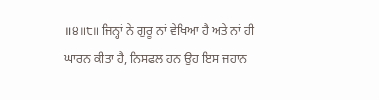॥੪॥੮॥ ਜਿਨ੍ਹਾਂ ਨੇ ਗੁਰੂ ਨਾਂ ਵੇਖਿਆ ਹੈ ਅਤੇ ਨਾਂ ਹੀ ਘਾਰਨ ਕੀਤਾ ਹੈ, ਨਿਸਫਲ ਹਨ ਉਹ ਇਸ ਜਹਾਨ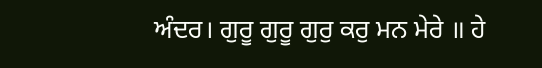ਅੰਦਰ। ਗੁਰੂ ਗੁਰੂ ਗੁਰੁ ਕਰੁ ਮਨ ਮੇਰੇ ॥ ਹੇ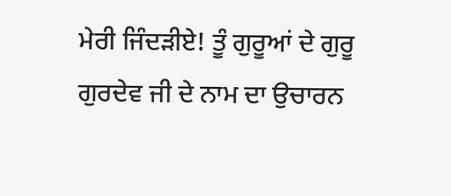ਮੇਰੀ ਜਿੰਦੜੀਏ! ਤੂੰ ਗੁਰੂਆਂ ਦੇ ਗੁਰੂ ਗੁਰਦੇਵ ਜੀ ਦੇ ਨਾਮ ਦਾ ਉਚਾਰਨ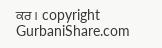ਕਰ। copyright GurbaniShare.com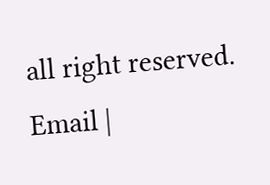all right reserved. Email |